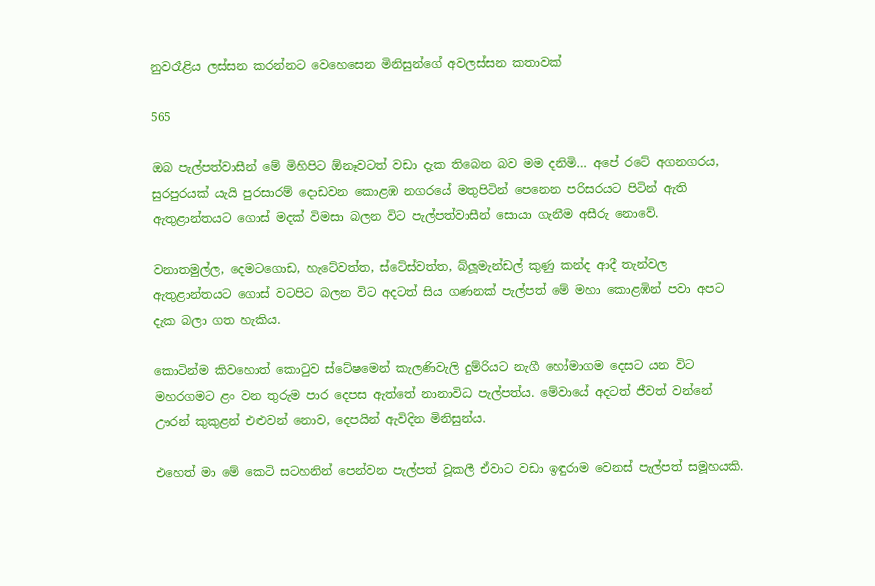නුවරෑළිය ලස්සන කරන්නට වෙහෙසෙන මිනිසුන්ගේ අවලස්සන කතාවක්

565

ඔබ පැල්පත්වාසීන් මේ මිහිපිට ඕනෑවටත් වඩා දැක තිබෙන බව මම දනිමි… අපේ රටේ අගනගරය, සුරපුරයක් යැයි පුරසාරම් දොඩවන කොළඹ නගරයේ මතුපිටින් පෙනෙන පරිසරයට පිටින් ඇති ඇතුළාන්තයට ගොස් මදක් විමසා බලන විට පැල්පත්වාසීන් සොයා ගැනීම අසීරු නොවේ.

වනාතමුල්ල, දෙමටගොඩ, හැටේවත්ත, ස්ටේස්වත්ත, බ්ලූමැන්ඩල් කුණු කන්ද ආදී තැන්වල ඇතුළාන්තයට ගොස් වටපිට බලන විට අදටත් සිය ගණනක් පැල්පත් මේ මහා කොළඹින් පවා අපට දැක බලා ගත හැකිය.

කොටින්ම කිවහොත් කොටුව ස්ටේෂමෙන් කැලණිවැලි දුම්රියට නැගී හෝමාගම දෙසට යන විට මහරගමට ළං වන තුරුම පාර දෙපස ඇත්තේ නානාවිධ පැල්පත්ය. මේවායේ අදටත් ජීවත් වන්නේ ඌරන් කුකුළන් එළුවන් නොව, දෙපයින් ඇවිදින මිනිසුන්ය.

එහෙත් මා මේ කෙටි සටහනින් පෙන්වන පැල්පත් වූකලී ඒවාට වඩා ඉඳුරාම වෙනස් පැල්පත් සමූහයකි.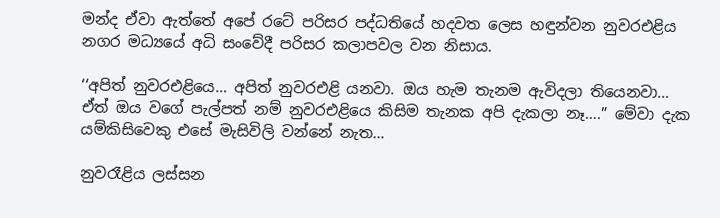මන්ද ඒවා ඇත්තේ අපේ රටේ පරිසර පද්ධතියේ හදවත ලෙස හඳුන්වන නුවරඑළිය නගර මධ්‍යයේ අධි සංවේදී පරිසර කලාපවල වන නිසාය.

‘‘අපිත් නුවරඑළියෙ… අපිත් නුවරඑළි යනවා. ඔය හැම තැනම ඇවිදලා තියෙනවා… ඒත් ඔය වගේ පැල්පත් නම් නුවරඑළියෙ කිසිම තැනක අපි දැකලා නෑ….” මේවා දැක යම්කිසිවෙකු එසේ මැසිවිලි වන්නේ නැත…

නුවරෑළිය ලස්සන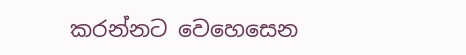කරන්නට වෙහෙසෙන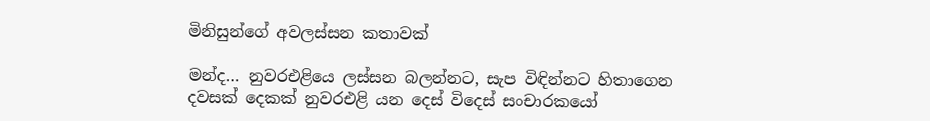මිනිසුන්ගේ අවලස්සන කතාවක්

මන්ද… නුවරඑළියෙ ලස්සන බලන්නට, සැප විඳින්නට හිතාගෙන දවසක් දෙකක් නුවරඑළි යන දෙස් විදෙස් සංචාරකයෝ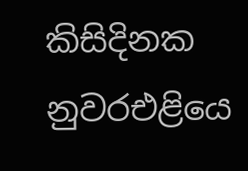කිසිදිනක නුවරඑළියෙ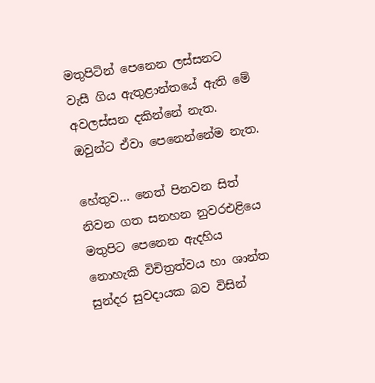මතුපිටින් පෙනෙන ලස්සනට වැසී ගිය ඇතුළාන්තයේ ඇති මේ අවලස්සන දකින්නේ නැත. ඔවුන්ට ඒවා පෙනෙන්නේම නැත.

හේතුව… නෙත් පිනවන සිත් නිවන ගත සනහන නුවරඑළියෙ මතුපිට පෙනෙන ඇදහිය නොහැකි විචිත්‍රත්වය හා ශාන්ත සුන්දර සුවදායක බව විසින්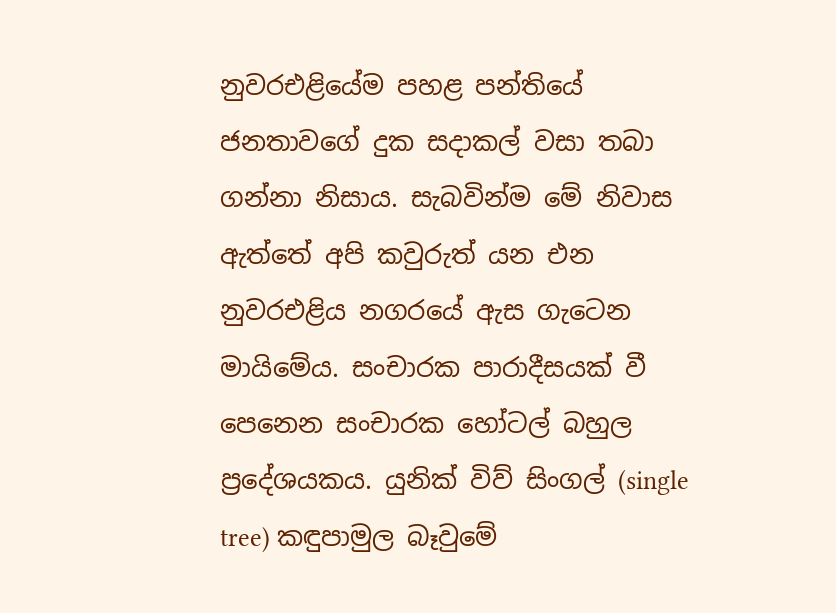නුවරඑළියේම පහළ පන්තියේ ජනතාවගේ දුක සදාකල් වසා තබා ගන්නා නිසාය. සැබවින්ම මේ නිවාස ඇත්තේ අපි කවුරුත් යන එන නුවරඑළිය නගරයේ ඇස ගැටෙන මායිමේය. සංචාරක පාරාදීසයක් වී පෙනෙන සංචාරක හෝටල් බහුල ප්‍රදේශයකය. යුනික් විව් සිංගල් (single tree) කඳුපාමුල බෑවුමේ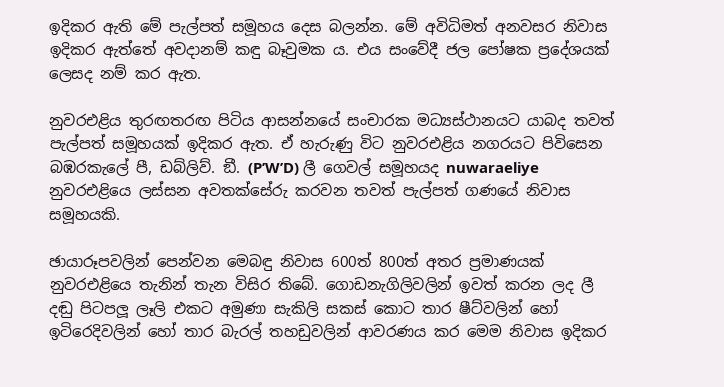ඉදිකර ඇති මේ පැල්පත් සමූහය දෙස බලන්න. මේ අවිධිමත් අනවසර නිවාස ඉදිකර ඇත්තේ අවදානම් කඳු බෑවුමක ය. එය සංවේදී ජල පෝෂක ප්‍රදේශයක් ලෙසද නම් කර ඇත.

නුවරඑළිය තුරඟතරඟ පිටිය ආසන්නයේ සංචාරක මධ්‍යස්ථානයට යාබද තවත් පැල්පත් සමූහයක් ඉදිකර ඇත. ඒ හැරුණු විට නුවරඑළිය නගරයට පිවිසෙන බඹරකැලේ පී, ඩබ්ලිව්. ඞී. (P’W’D) ලී ගෙවල් සමූහයද nuwaraeliye නුවරඑළියෙ ලස්සන අවතක්සේරු කරවන තවත් පැල්පත් ගණයේ නිවාස සමූහයකි.

ඡායාරූපවලින් පෙන්වන මෙබඳු නිවාස 600ත් 800ත් අතර ප්‍රමාණයක් නුවරඑළියෙ තැනින් තැන විසිර තිබේ. ගොඩනැගිලිවලින් ඉවත් කරන ලද ලී දඬු පිටපලූ ලෑලි එකට අමුණා සැකිලි සකස් කොට තාර ෂීට්වලින් හෝ ඉටිරෙදිවලින් හෝ තාර බැරල් තහඩුවලින් ආවරණය කර මෙම නිවාස ඉදිකර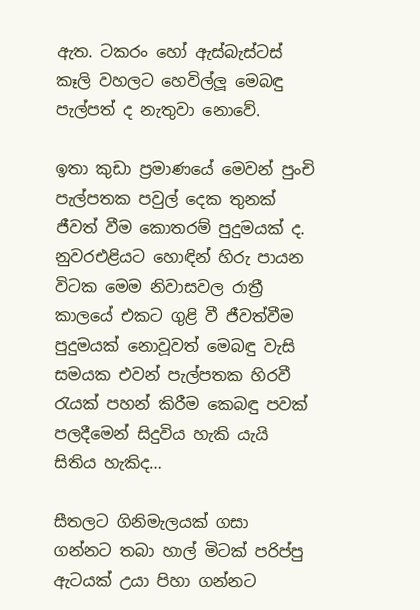ඇත. ටකරං හෝ ඇස්බැස්ටස් කෑලි වහලට හෙවිල්ලූ මෙබඳු පැල්පත් ද නැතුවා නොවේ.

ඉතා කුඩා ප්‍රමාණයේ මෙවන් පුංචි පැල්පතක පවුල් දෙක තුනක් ජීවත් වීම කොතරම් පුදුමයක් ද. නුවරඑළියට හොඳින් හිරු පායන විටක මෙම නිවාසවල රාත්‍රී කාලයේ එකට ගුළි වී ජීවත්වීම පුදුමයක් නොවූවත් මෙබඳු වැසි සමයක එවන් පැල්පතක හිරවී රැයක් පහන් කිරීම කෙබඳු පවක් පලදීමෙන් සිදුවිය හැකි යැයි සිතිය හැකිද…

සීතලට ගිනිමැලයක් ගසා ගන්නට තබා හාල් මිටක් පරිප්පු ඇටයක් උයා පිහා ගන්නට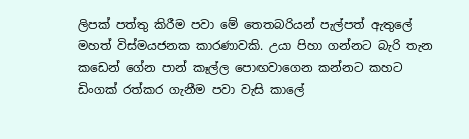ලිපක් පත්තු කිරීම පවා මේ තෙතබරියන් පැල්පත් ඇතුලේ මහත් විස්මයජනක කාරණාවකි. උයා පිහා ගන්නට බැරි තැන කඩෙන් ගේන පාන් කෑල්ල පොඟවාගෙන කන්නට කහට ඩිංගක් රත්කර ගැනීම පවා වැසි කාලේ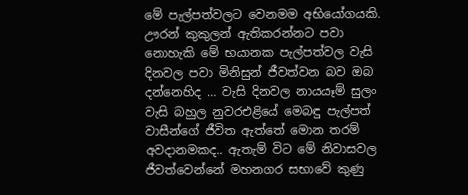මේ පැල්පත්වලට වෙනමම අභියෝගයකි. ඌරන් කුකුලන් ඇතිකරන්නට පවා නොහැකි මේ භයානක පැල්පත්වල වැසි දිනවල පවා මිනිසුන් ජීවත්වන බව ඔබ දන්නෙහිද … වැසි දිනවල නායයෑම් සුලං වැසි බහුල නුවරඑළියේ මෙබඳු පැල්පත් වාසීන්ගේ ජීවිත ඇත්තේ මොන තරම් අවදානමකද.. ඇතැම් විට මේ නිවාසවල ජීවත්වෙන්නේ මහනගර සභාවේ කුණු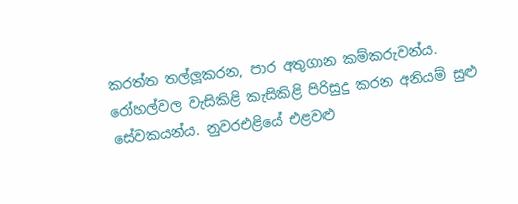කරත්ත තල්ලූකරන, පාර අතුගාන කම්කරුවන්ය. රෝහල්වල වැසිකිළි කැසිකිළි පිරිසුදු කරන අනියම් සුළු සේවකයන්ය. නුවරඑළියේ එළවළු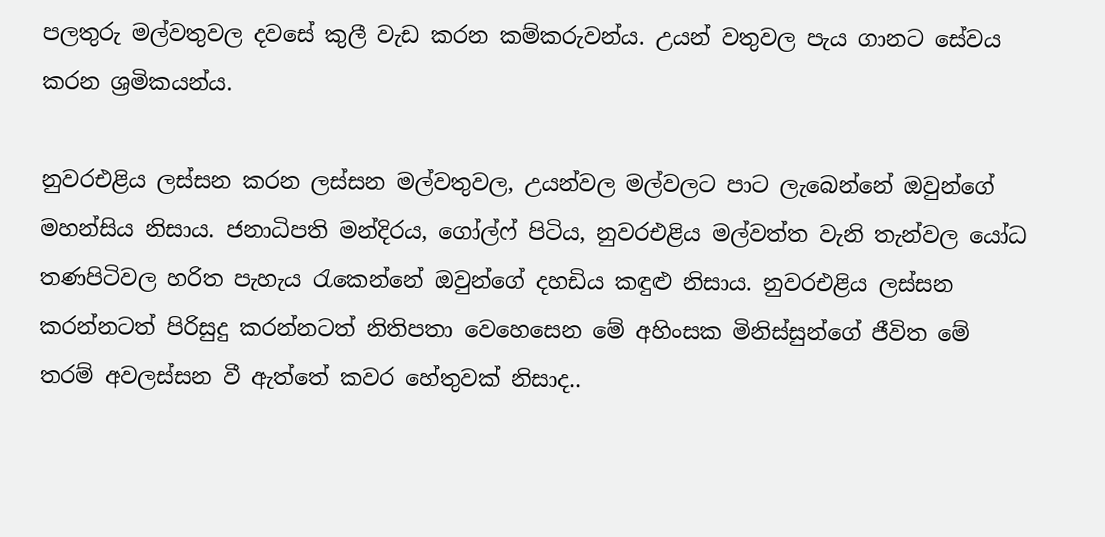පලතුරු මල්වතුවල දවසේ කුලී වැඩ කරන කම්කරුවන්ය. උයන් වතුවල පැය ගානට සේවය කරන ශ්‍රමිකයන්ය.

නුවරඑළිය ලස්සන කරන ලස්සන මල්වතුවල, උයන්වල මල්වලට පාට ලැබෙන්නේ ඔවුන්ගේ මහන්සිය නිසාය. ජනාධිපති මන්දිරය, ගෝල්ෆ් පිටිය, නුවරඑළිය මල්වත්ත වැනි තැන්වල යෝධ තණපිටිවල හරිත පැහැය රැකෙන්නේ ඔවුන්ගේ දහඩිය කඳුළු නිසාය. නුවරඑළිය ලස්සන කරන්නටත් පිරිසුදු කරන්නටත් නිතිපතා වෙහෙසෙන මේ අහිංසක මිනිස්සුන්ගේ ජීවිත මේ තරම් අවලස්සන වී ඇත්තේ කවර හේතුවක් නිසාද..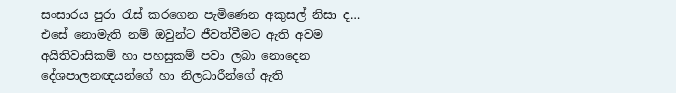සංසාරය පුරා රැස් කරගෙන පැමිණෙන අකුසල් නිසා ද… එසේ නොමැති නම් ඔවුන්ට ජීවත්වීමට ඇති අවම අයිතිවාසිකම් හා පහසුකම් පවා ලබා නොදෙන දේශපාලනඥයන්ගේ හා නිලධාරීන්ගේ ඇති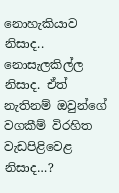නොහැකියාව නිසාද.. නොසැලකිල්ල නිසාද. ඒත් නැතිනම් ඔවුන්ගේ වගකීම් විරහිත වැඩපිළිවෙළ නිසාද…?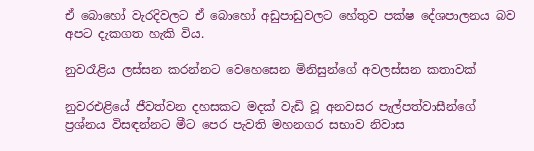ඒ බොහෝ වැරදිවලට ඒ බොහෝ අඩුපාඩුවලට හේතුව පක්ෂ දේශපාලනය බව අපට දැකගත හැකි විය.

නුවරෑළිය ලස්සන කරන්නට වෙහෙසෙන මිනිසුන්ගේ අවලස්සන කතාවක්

නුවරඑළියේ ජීවත්වන දහසකට මදක් වැඩි වූ අනවසර පැල්පත්වාසීන්ගේ ප්‍රශ්නය විසඳන්නට මීට පෙර පැවති මහනගර සභාව නිවාස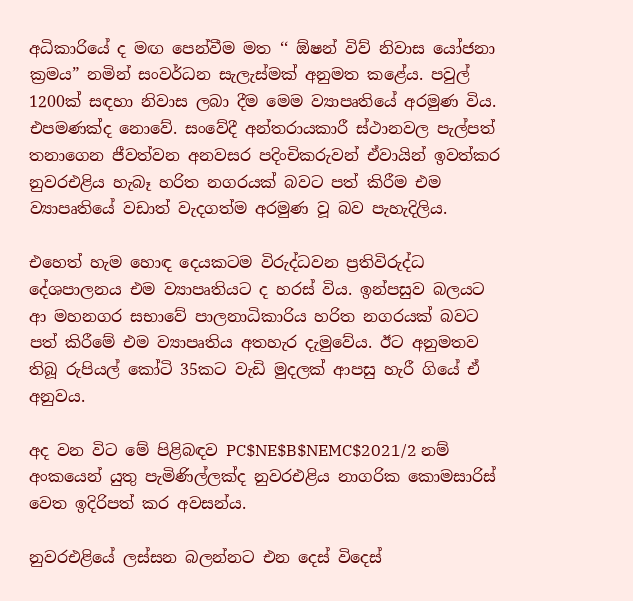අධිකාරියේ ද මඟ පෙන්වීම මත ‘‘ ඕෂන් විව් නිවාස යෝජනා ක්‍රමය” නමින් සංවර්ධන සැලැස්මක් අනුමත කළේය. පවුල් 1200ක් සඳහා නිවාස ලබා දීම මෙම ව්‍යාපෘතියේ අරමුණ විය. එපමණක්ද නොවේ. සංවේදී අන්තරායකාරී ස්ථානවල පැල්පත් තනාගෙන ජීවත්වන අනවසර පදිංචිකරුවන් ඒවායින් ඉවත්කර නුවරඑළිය හැබෑ හරිත නගරයක් බවට පත් කිරීම එම ව්‍යාපෘතියේ වඩාත් වැදගත්ම අරමුණ වූ බව පැහැදිලිය.

එහෙත් හැම හොඳ දෙයකටම විරුද්ධවන ප්‍රතිවිරුද්ධ දේශපාලනය එම ව්‍යාපෘතියට ද හරස් විය. ඉන්පසුව බලයට ආ මහනගර සභාවේ පාලනාධිකාරිය හරිත නගරයක් බවට පත් කිරීමේ එම ව්‍යාපෘතිය අතහැර දැමුවේය. ඊට අනුමතව තිබූ රුපියල් කෝටි 35කට වැඩි මුදලක් ආපසු හැරී ගියේ ඒ අනුවය.

අද වන විට මේ පිළිබඳව PC$NE$B$NEMC$2021/2 නම් අංකයෙන් යුතු පැමිණිල්ලක්ද නුවරඑළිය නාගරික කොමසාරිස් වෙත ඉදිරිපත් කර අවසන්ය.

නුවරඑළියේ ලස්සන බලන්නට එන දෙස් විදෙස්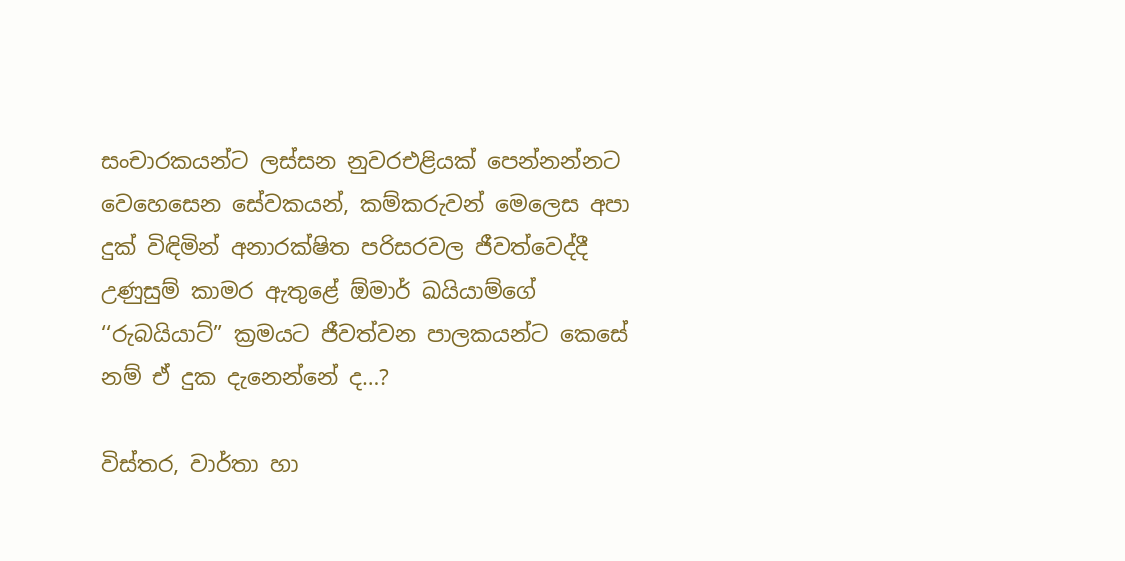සංචාරකයන්ට ලස්සන නුවරඑළියක් පෙන්නන්නට වෙහෙසෙන සේවකයන්, කම්කරුවන් මෙලෙස අපා දුක් විඳිමින් අනාරක්ෂිත පරිසරවල ජීවත්වෙද්දී උණුසුම් කාමර ඇතුළේ ඕමාර් ඛයියාම්ගේ ‘‘රුබයියාට්” ක්‍රමයට ජීවත්වන පාලකයන්ට කෙසේ නම් ඒ දුක දැනෙන්නේ ද…?

විස්තර, වාර්තා හා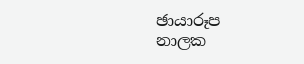ඡායාරූප
නාලක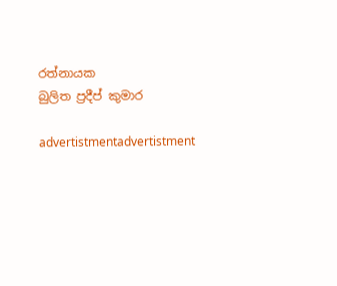රත්නායක
බුලිත ප්‍රදීප් කුමාර

advertistmentadvertistment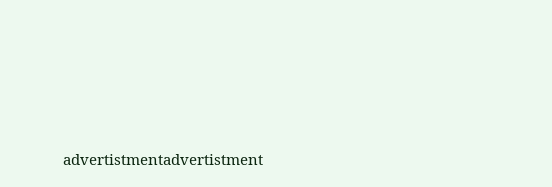advertistmentadvertistment